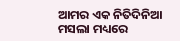ଆମର ଏକ ନିତିଦିନିଆ ମସଲା ମଧ୍ୟରେ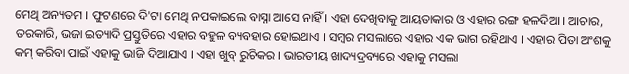ମେଥି ଅନ୍ୟତମ । ଫୁଟଣରେ ଦି'ଟା ମେଥି ନପକାଇଲେ ବାସ୍ନା ଆସେ ନାହିଁ । ଏହା ଦେଖିବାକୁ ଆୟତାକାର ଓ ଏହାର ରଙ୍ଗ ହଳଦିଆ । ଆଚାର, ତରକାରି, ଭଜା ଇତ୍ୟାଦି ପ୍ରସ୍ତୁତିରେ ଏହାର ବହୁଳ ବ୍ୟବହାର ହୋଇଥାଏ । ସମ୍ବର ମସଲାରେ ଏହାର ଏକ ଭାଗ ରହିଥାଏ । ଏହାର ପିତା ଅଂଶକୁ କମ୍ କରିବା ପାଇଁ ଏହାକୁ ଭାଜି ଦିଆଯାଏ । ଏହା ଖୁବ୍ ରୁଚିକର । ଭାରତୀୟ ଖାଦ୍ୟଦ୍ରବ୍ୟରେ ଏହାକୁ ମସଲା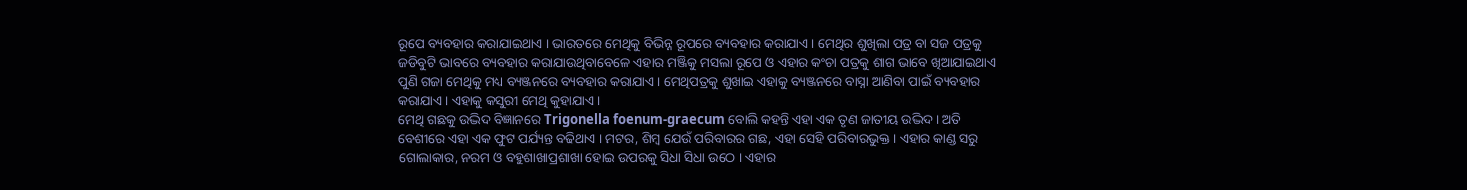ରୂପେ ବ୍ୟବହାର କରାଯାଇଥାଏ । ଭାରତରେ ମେଥିକୁ ବିଭିନ୍ନ ରୂପରେ ବ୍ୟବହାର କରାଯାଏ । ମେଥିର ଶୁଖିଲା ପତ୍ର ବା ସଜ ପତ୍ରକୁ ଜଡିବୁଟି ଭାବରେ ବ୍ୟବହାର କରାଯାଉଥିବାବେଳେ ଏହାର ମଞ୍ଜିକୁ ମସଲା ରୂପେ ଓ ଏହାର କଂଚା ପତ୍ରକୁ ଶାଗ ଭାବେ ଖିଆଯାଇଥାଏ ପୁଣି ଗଜା ମେଥିକୁ ମଧ୍ୟ ବ୍ୟଞ୍ଜନରେ ବ୍ୟବହାର କରାଯାଏ । ମେଥିପତ୍ରକୁ ଶୁଖାଇ ଏହାକୁ ବ୍ୟଞ୍ଜନରେ ବାସ୍ନା ଆଣିବା ପାଇଁ ବ୍ୟବହାର କରାଯାଏ । ଏହାକୁ କସୁରୀ ମେଥି କୁହାଯାଏ ।
ମେଥି ଗଛକୁ ଉଦ୍ଭିଦ ବିଜ୍ଞାନରେ Trigonella foenum-graecum ବୋଲି କହନ୍ତି ଏହା ଏକ ତୃଣ ଜାତୀୟ ଉଦ୍ଭିଦ। ଅତି ବେଶୀରେ ଏହା ଏକ ଫୁଟ ପର୍ଯ୍ୟନ୍ତ ବଢିଥାଏ । ମଟର, ଶିମ୍ବ ଯେଉଁ ପରିବାରର ଗଛ, ଏହା ସେହି ପରିବାରଭୁକ୍ତ । ଏହାର କାଣ୍ଡ ସରୁ ଗୋଲାକାର, ନରମ ଓ ବହୁଶାଖାପ୍ରଶାଖା ହୋଇ ଉପରକୁ ସିଧା ସିଧା ଉଠେ । ଏହାର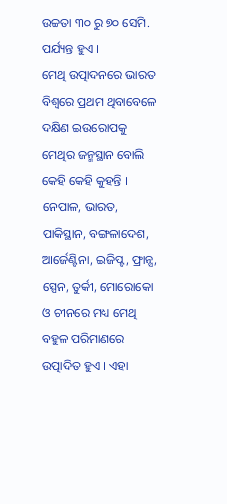ଉଚ୍ଚତା ୩୦ ରୁ ୭୦ ସେମି. ପର୍ଯ୍ୟନ୍ତ ହୁଏ ।
ମେଥି ଉତ୍ପାଦନରେ ଭାରତ ବିଶ୍ୱରେ ପ୍ରଥମ ଥିବାବେଳେ ଦକ୍ଷିଣ ଇଉରୋପକୁ ମେଥିର ଜନ୍ମସ୍ଥାନ ବୋଲି କେହି କେହି କୁହନ୍ତି । ନେପାଳ, ଭାରତ, ପାକିସ୍ଥାନ, ବଙ୍ଗଳାଦେଶ, ଆର୍ଜେଣ୍ଟିନା, ଇଜିପ୍ଟ, ଫ୍ରାନ୍ସ, ସ୍ପେନ, ତୁର୍କୀ, ମୋରୋକୋ ଓ ଚୀନରେ ମଧ୍ୟ ମେଥି ବହୁଳ ପରିମାଣରେ ଉତ୍ପାଦିତ ହୁଏ । ଏହା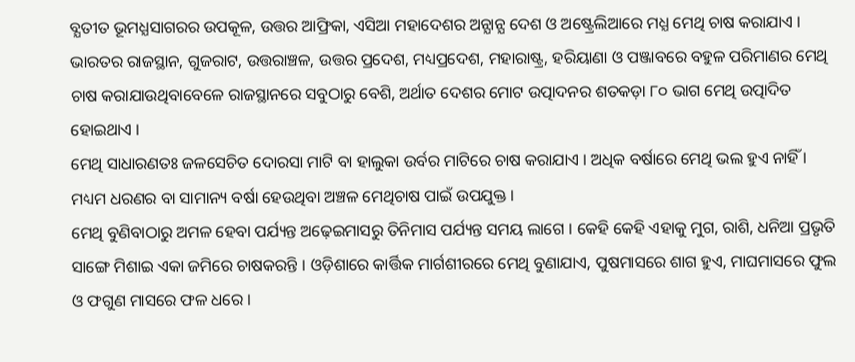ବ୍ଯତୀତ ଭୂମଧ୍ଯସାଗରର ଉପକୂଳ, ଉତ୍ତର ଆଫ୍ରିକା, ଏସିଆ ମହାଦେଶର ଅନ୍ଯାନ୍ଯ ଦେଶ ଓ ଅଷ୍ଟ୍ରେଲିଆରେ ମଧ୍ଯ ମେଥି ଚାଷ କରାଯାଏ । ଭାରତର ରାଜସ୍ଥାନ, ଗୁଜରାଟ, ଉତ୍ତରାଞ୍ଚଳ, ଉତ୍ତର ପ୍ରଦେଶ, ମଧ୍ୟପ୍ରଦେଶ, ମହାରାଷ୍ଟ୍ର, ହରିୟାଣା ଓ ପଞ୍ଜାବରେ ବହୁଳ ପରିମାଣର ମେଥି ଚାଷ କରାଯାଉଥିବାବେଳେ ରାଜସ୍ଥାନରେ ସବୁଠାରୁ ବେଶି, ଅର୍ଥାତ ଦେଶର ମୋଟ ଉତ୍ପାଦନର ଶତକଡ଼ା ୮୦ ଭାଗ ମେଥି ଉତ୍ପାଦିତ ହୋଇଥାଏ ।
ମେଥି ସାଧାରଣତଃ ଜଳସେଚିତ ଦୋରସା ମାଟି ବା ହାଲୁକା ଉର୍ବର ମାଟିରେ ଚାଷ କରାଯାଏ । ଅଧିକ ବର୍ଷାରେ ମେଥି ଭଲ ହୁଏ ନାହିଁ । ମଧ୍ୟମ ଧରଣର ବା ସାମାନ୍ୟ ବର୍ଷା ହେଉଥିବା ଅଞ୍ଚଳ ମେଥିଚାଷ ପାଇଁ ଉପଯୁକ୍ତ ।
ମେଥି ବୁଣିବାଠାରୁ ଅମଳ ହେବା ପର୍ଯ୍ୟନ୍ତ ଅଢ଼େଇମାସରୁ ତିନିମାସ ପର୍ଯ୍ୟନ୍ତ ସମୟ ଲାଗେ । କେହି କେହି ଏହାକୁ ମୁଗ, ରାଶି, ଧନିଆ ପ୍ରଭୃତି ସାଙ୍ଗେ ମିଶାଇ ଏକା ଜମିରେ ଚାଷକରନ୍ତି । ଓଡ଼ିଶାରେ କାର୍ତ୍ତିକ ମାର୍ଗଶୀରରେ ମେଥି ବୁଣାଯାଏ, ପୁଷମାସରେ ଶାଗ ହୁଏ, ମାଘମାସରେ ଫୁଲ ଓ ଫଗୁଣ ମାସରେ ଫଳ ଧରେ ।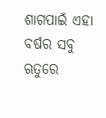ଶାଗପାଇଁ ଏହା ବର୍ଷର ସବୁ ଋତୁରେ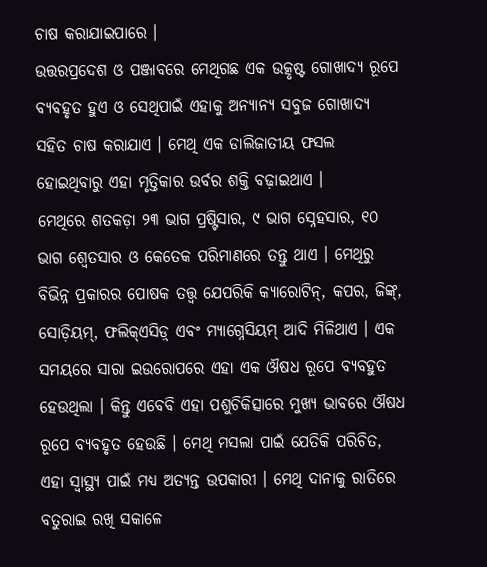ଚାଷ କରାଯାଇପାରେ ।
ଉତ୍ତରପ୍ରଦେଶ ଓ ପଞ୍ଜାବରେ ମେଥିଗଛ ଏକ ଉତ୍କୃଷ୍ଟ ଗୋଖାଦ୍ଯ ରୂପେ ବ୍ଯବହୃତ ହୁଏ ଓ ସେଥିପାଇଁ ଏହାକୁ ଅନ୍ଯାନ୍ଯ ସବୁଜ ଗୋଖାଦ୍ଯ ସହିତ ଚାଷ କରାଯାଏ । ମେଥି ଏକ ଡାଲିଜାତୀୟ ଫସଲ ହୋଇଥିବାରୁ ଏହା ମୃତ୍ତିକାର ଉର୍ବର ଶକ୍ତି ବଢ଼ାଇଥାଏ ।
ମେଥିରେ ଶତକଡ଼ା ୨୩ ଭାଗ ପ୍ରଷ୍ଟିସାର, ୯ ଭାଗ ସ୍ନେହସାର, ୧୦ ଭାଗ ଶ୍ଵେତସାର ଓ କେତେକ ପରିମାଣରେ ତନ୍ତୁ ଥାଏ । ମେଥିରୁ ବିଭିନ୍ନ ପ୍ରକାରର ପୋଷକ ତତ୍ତ୍ବ ଯେପରିକି କ୍ୟାରୋଟିନ୍, କପର, ଜିଙ୍କ୍, ସୋଡ଼ିୟମ୍, ଫଲିକ୍ଏସିଡ଼୍ ଏବଂ ମ୍ୟାଗ୍ନେସିୟମ୍ ଆଦି ମିଳିଥାଏ । ଏକ ସମୟରେ ସାରା ଇଉରୋପରେ ଏହା ଏକ ଔଷଧ ରୂପେ ବ୍ଯବହୁତ ହେଉଥିଲା । କିନ୍ତୁ ଏବେବି ଏହା ପଶୁଚିକିତ୍ସାରେ ମୁଖ୍ୟ ଭାବରେ ଔଷଧ ରୂପେ ବ୍ଯବହୃତ ହେଉଛି । ମେଥି ମସଲା ପାଇଁ ଯେତିକି ପରିଚିତ, ଏହା ସ୍ବାସ୍ଥ୍ୟ ପାଇଁ ମଧ୍ୟ ଅତ୍ୟନ୍ତ ଉପକାରୀ । ମେଥି ଦାନାକୁ ରାତିରେ ବତୁରାଇ ରଖି ସକାଳେ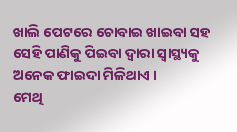ଖାଲି ପେଟରେ ଚୋବାଇ ଖାଇବା ସହ ସେହି ପାଣିକୁ ପିଇବା ଦ୍ବାରା ସ୍ବାସ୍ଥ୍ୟକୁ ଅନେକ ଫାଇଦା ମିଳିଥାଏ ।
ମେଥି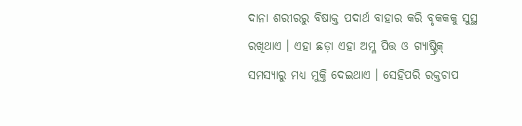ଦାନା ଶରୀରରୁ ବିଷାକ୍ତ ପଦାର୍ଥ ବାହାର କରି ବୃକକକୁ ସୁସ୍ଥ ରଖିଥାଏ । ଏହା ଛଡ଼ା ଏହା ଅମ୍ଳ ପିତ୍ତ ଓ ଗ୍ୟାଷ୍ଟ୍ରିକ୍ ସମସ୍ୟାରୁ ମଧ୍ୟ ମୁକ୍ତି ଦେଇଥାଏ । ସେହିପରି ରକ୍ତଚାପ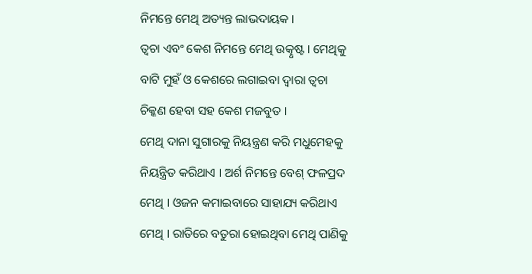ନିମନ୍ତେ ମେଥି ଅତ୍ୟନ୍ତ ଲାଭଦାୟକ ।
ତ୍ବଚା ଏବଂ କେଶ ନିମନ୍ତେ ମେଥି ଉତ୍କୃଷ୍ଟ । ମେଥିକୁ ବାଟି ମୁହଁ ଓ କେଶରେ ଲଗାଇବା ଦ୍ୱାରା ତ୍ୱଚା ଚିକ୍କଣ ହେବା ସହ କେଶ ମଜବୁତ ।
ମେଥି ଦାନା ସୁଗାରକୁ ନିୟନ୍ତ୍ରଣ କରି ମଧୁମେହକୁ ନିୟନ୍ତ୍ରିତ କରିଥାଏ । ଅର୍ଶ ନିମନ୍ତେ ବେଶ୍ ଫଳପ୍ରଦ ମେଥି । ଓଜନ କମାଇବାରେ ସାହାଯ୍ୟ କରିଥାଏ ମେଥି । ରାତିରେ ବତୁରା ହୋଇଥିବା ମେଥି ପାଣିକୁ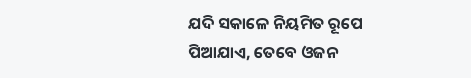ଯଦି ସକାଳେ ନିୟମିତ ରୂପେ ପିଆଯାଏ, ତେବେ ଓଜନ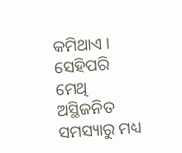କମିଥାଏ । ସେହିପରି ମେଥି ଅସ୍ଥିଜନିତ ସମସ୍ୟାରୁ ମଧ୍ୟ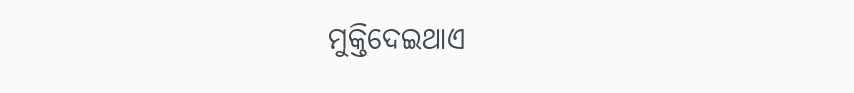ମୁକ୍ତିଦେଇଥାଏ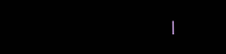।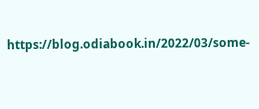https://blog.odiabook.in/2022/03/some-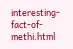interesting-fact-of-methi.html